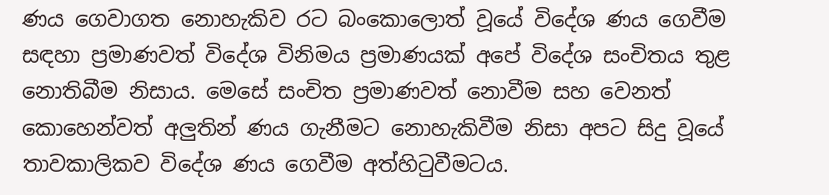ණය ගෙවාගත නොහැකිව රට බංකොලොත් වූයේ විදේශ ණය ගෙවීම සඳහා ප්‍රමාණවත් විදේශ විනිමය ප්‍රමාණයක් අපේ විදේශ සංචිතය තුළ නොතිබීම නිසාය. මෙසේ සංචිත ප්‍රමාණවත් නොවීම සහ වෙනත් කොහෙන්වත් අලුතින් ණය ගැනීමට නොහැකිවීම නිසා අපට සිදු වූයේ තාවකාලිකව විදේශ ණය ගෙවීම අත්හිටුවීමටය.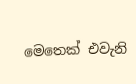මෙතෙක් එවැනි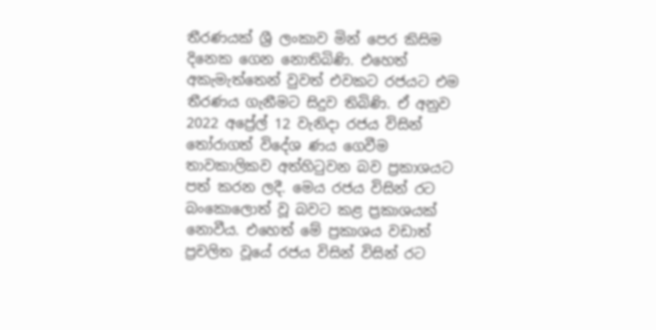තීරණයක් ශ්‍රී ලංකාව මින් පෙර කිසිම දිනෙක ගෙන නොතිබිණි. එහෙත් අකැමැත්තෙන් වුවත් එවකට රජයට එම තීරණය ගැනීමට සිදුව තිබිණි. ඒ අනුව 2022 අප්‍රේල් 12 වැනිදා රජය විසින් තෝරාගත් විදේශ ණය ගෙවීම තාවකාලිකව අත්හිටුවන බව ප්‍රකාශයට පත් කරන ලදී. මෙය රජය විසින් රට බංකොලොත් වූ බවට කළ ප්‍රකාශයක් නොවීය. එහෙත් මේ ප්‍රකාශය වඩාත් ප්‍රචලිත වූයේ රජය විසින් විසින් රට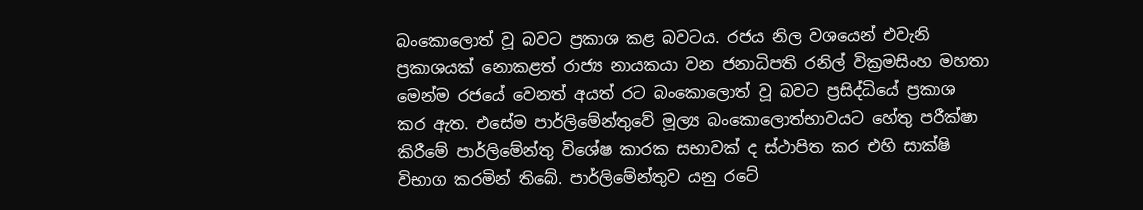බංකොලොත් වූ බවට ප්‍රකාශ කළ බවටය. රජය නිල වශයෙන් එවැනි ප්‍රකාශයක් නොකළත් රාජ්‍ය නායකයා වන ජනාධිපති රනිල් වික්‍රමසිංහ මහතා මෙන්ම රජයේ වෙනත් අයත් රට බංකොලොත් වූ බවට ප්‍රසිද්ධියේ ප්‍රකාශ කර ඇත. එසේම පාර්ලිමේන්තුවේ මූල්‍ය බංකොලොත්භාවයට හේතු පරීක්ෂා කිරීමේ පාර්ලිමේන්තු විශේෂ කාරක සභාවක් ද ස්ථාපිත කර එහි සාක්ෂි විභාග කරමින් තිබේ. පාර්ලිමේන්තුව යනු රටේ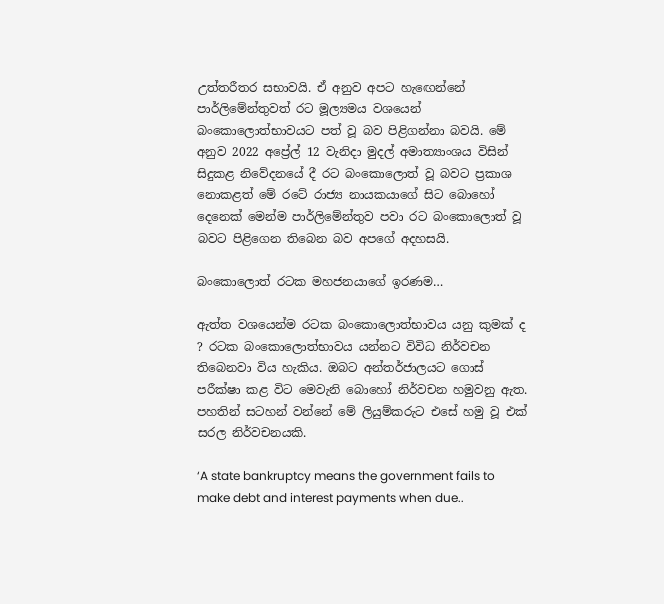උත්තරීතර සභාවයි. ඒ අනුව අපට හැඟෙන්නේ පාර්ලිමේන්තුවත් රට මූල්‍යමය වශයෙන් බංකොලොත්භාවයට පත් වූ බව පිළිගන්නා බවයි. මේ අනුව 2022 අප්‍රේල් 12 වැනිදා මුදල් අමාත්‍යාංශය විසින් සිදුකළ නිවේදනයේ දී රට බංකොලොත් වූ බවට ප්‍රකාශ නොකළත් මේ රටේ රාජ්‍ය නායකයාගේ සිට බොහෝ දෙනෙක් මෙන්ම පාර්ලිමේන්තුව පවා රට බංකොලොත් වූ බවට පිළිගෙන තිබෙන බව අපගේ අදහසයි.

බංකොලොත් රටක මහජනයාගේ ඉරණම…

ඇත්ත වශයෙන්ම රටක බංකොලොත්භාවය යනු කුමක් ද ? රටක බංකොලොත්භාවය යන්නට විවිධ නිර්වචන තිබෙනවා විය හැකිය. ඔබට අන්තර්ජාලයට ගොස් පරීක්ෂා කළ විට මෙවැනි බොහෝ නිර්වචන හමුවනු ඇත. පහතින් සටහන් වන්නේ මේ ලියුම්කරුට එසේ හමු වූ එක් සරල නිර්වචනයකි.

‘A state bankruptcy means the government fails to make debt and interest payments when due..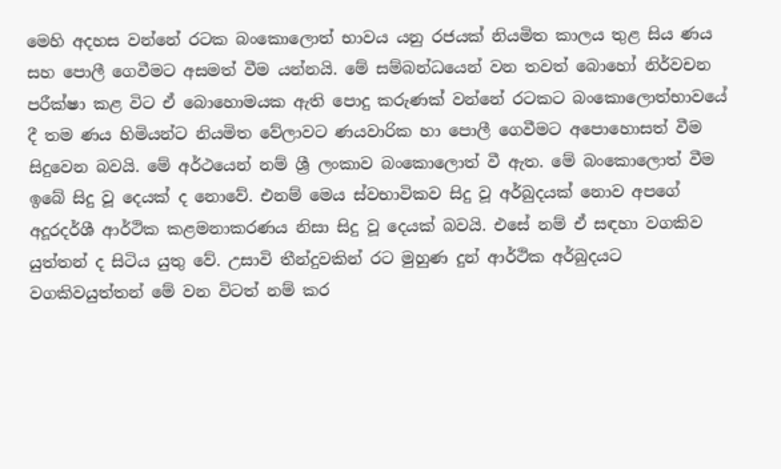මෙහි අදහස වන්නේ රටක බංකොලොත් භාවය යනු රජයක් නියමිත කාලය තුළ සිය ණය සහ පොලී ගෙවීමට අසමත් වීම යන්නයි. මේ සම්බන්ධයෙන් වන තවත් බොහෝ නිර්වචන පරීක්ෂා කළ විට ඒ බොහොමයක ඇති පොදු කරුණක් වන්නේ රටකට බංකොලොත්භාවයේ දී තම ණය හිමියන්ට නියමිත වේලාවට ණයවාරික හා පොලී ගෙවීමට අපොහොසත් වීම සිදුවෙන බවයි. මේ අර්ථයෙන් නම් ශ්‍රී ලංකාව බංකොලොත් වී ඇත. මේ බංකොලොත් වීම ඉබේ සිදු වූ දෙයක් ද නොවේ. එනම් මෙය ස්වභාවිකව සිදු වූ අර්බුදයක් නොව අපගේ අදූරදර්ශී ආර්ථික කළමනාකරණය නිසා සිදු වූ දෙයක් බවයි. එසේ නම් ඒ සඳහා වගකිව යුත්තන් ද සිටිය යුතු වේ. උසාවි තීන්දුවකින් රට මුහුණ දුන් ආර්ථික අර්බුදයට වගකිවයුත්තන් මේ වන විටත් නම් කර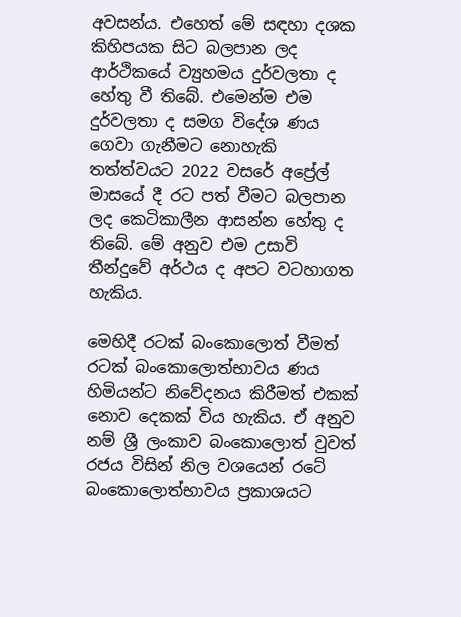අවසන්ය. එහෙත් මේ සඳහා දශක කිහිපයක සිට බලපාන ලද ආර්ථිකයේ ව්‍යුහමය දුර්වලතා ද හේතු වී තිබේ. එමෙන්ම එම දුර්වලතා ද සමග විදේශ ණය ගෙවා ගැනීමට නොහැකි තත්ත්වයට 2022 වසරේ අප්‍රේල් මාසයේ දී රට පත් වීමට බලපාන ලද කෙටිකාලීන ආසන්න හේතු ද තිබේ. මේ අනුව එම උසාවි තීන්දුවේ අර්ථය ද අපට වටහාගත හැකිය.

මෙහිදී රටක් බංකොලොත් වීමත් රටක් බංකොලොත්භාවය ණය හිමියන්ට නිවේදනය කිරීමත් එකක් නොව දෙකක් විය හැකිය. ඒ අනුව නම් ශ්‍රී ලංකාව බංකොලොත් වුවත් රජය විසින් නිල වශයෙන් රටේ බංකොලොත්භාවය ප්‍රකාශයට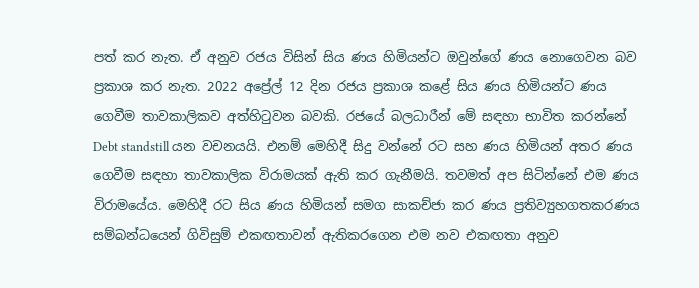පත් කර නැත. ඒ අනුව රජය විසින් සිය ණය හිමියන්ට ඔවුන්ගේ ණය නොගෙවන බව ප්‍රකාශ කර නැත. 2022 අප්‍රේල් 12 දින රජය ප්‍රකාශ කළේ සිය ණය හිමියන්ට ණය ගෙවීම තාවකාලිකව අත්හිටුවන බවකි. රජයේ බලධාරීන් මේ සඳහා භාවිත කරන්නේ Debt standstill යන වචනයයි. එනම් මෙහිදී සිදු වන්නේ රට සහ ණය හිමියන් අතර ණය ගෙවීම සඳහා තාවකාලික විරාමයක් ඇති කර ගැනීමයි. තවමත් අප සිටින්නේ එම ණය විරාමයේය. මෙහිදී රට සිය ණය හිමියන් සමග සාකච්ජා කර ණය ප්‍රතිව්‍යුහගතකරණය සම්බන්ධයෙන් ගිවිසුම් එකඟතාවන් ඇතිකරගෙන එම නව එකඟතා අනුව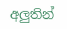අලුතින්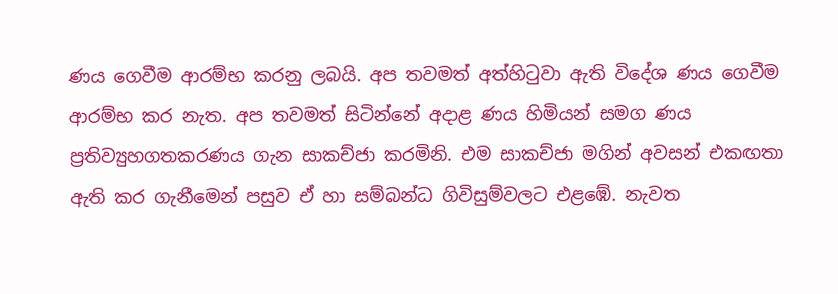ණය ගෙවීම ආරම්භ කරනු ලබයි. අප තවමත් අත්හිටුවා ඇති විදේශ ණය ගෙවීම ආරම්භ කර නැත. අප තවමත් සිටින්නේ අදාළ ණය හිමියන් සමග ණය ප්‍රතිව්‍යුහගතකරණය ගැන සාකච්ජා කරමිනි. එම සාකච්ජා මගින් අවසන් එකඟතා ඇති කර ගැනීමෙන් පසුව ඒ හා සම්බන්ධ ගිවිසුම්වලට එළඹේ. නැවත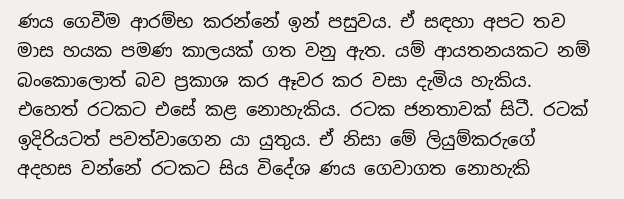ණය ගෙවීම ආරම්භ කරන්නේ ඉන් පසුවය. ඒ සඳහා අපට තව මාස හයක පමණ කාලයක් ගත වනු ඇත. යම් ආයතනයකට නම් බංකොලොත් බව ප්‍රකාශ කර ඈවර කර වසා දැමිය හැකිය. එහෙත් රටකට එසේ කළ නොහැකිය. රටක ජනතාවක් සිටී. රටක් ඉදිරියටත් පවත්වාගෙන යා යුතුය. ඒ නිසා මේ ලියුම්කරුගේ අදහස වන්නේ රටකට සිය විදේශ ණය ගෙවාගත නොහැකි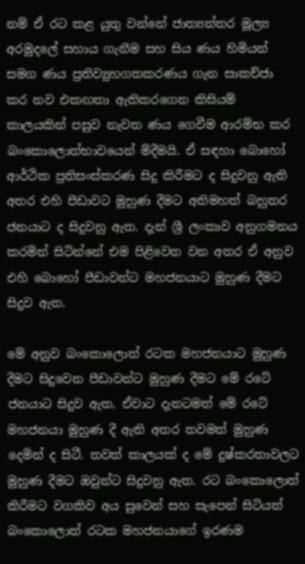නම් ඒ රට කළ යුතු වන්නේ ජාත්‍යන්තර මූල්‍ය අරමුදලේ සහාය ගැනීම සහ සිය ණය හිමියන් සමග ණය ප්‍රතිව්‍යුහගතකරණය ගැන සාකච්ජා කර නව එකඟතා ඇතිකරගෙන කිසියම් කාලයකින් පසුව නැවත ණය ගෙවීම ආරම්භ කර බංකොලොත්භාවයෙන් මිදීමයි. ඒ සඳහා බොහෝ ආර්ථික ප්‍රතිසංස්කරණ සිදු කිරීමට ද සිදුවනු ඇති අතර එහි පීඩාවට මුහුණ දීමට අතිමහත් බහුතර ජනයාට ද සිදුවනු ඇත. දැන් ශ්‍රී ලංකාව අනුගමනය කරමින් සිටින්නේ එම පිළිවෙත වන අතර ඒ අනුව එහි බොහෝ පීඩාවන්ට මහජනයාට මුහුණ දීමට සිදුව ඇත.

මේ අනුව බංකොලොත් රටක මහජනයාට මුහුණ දීමට සිදුවෙන පීඩාවන්ට මුහුණ දීමට මේ රටේ ජනයාට සිදුව ඇත. ඒවාට දැනටමත් මේ රටේ මහජනයා මුහුණ දී ඇති අතර තවමත් මුහුණ දෙමින් ද සිටී. තවත් කාලයක් ද මේ දුෂ්කරතාවලට මුහුණ දීමට ඔවුන්ට සිදුවනු ඇත. රට බංකොලොත් කිරීමට වගකිව අය සුවෙන් සහ සැපෙන් සිටියත් බංකොලොත් රටක මහජනයාගේ ඉරණම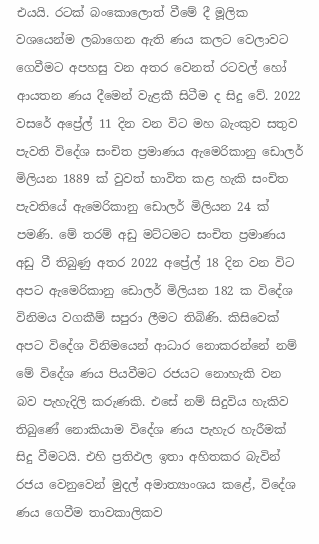එයයි. රටක් බංකොලොත් වීමේ දී මූලික වශයෙන්ම ලබාගෙන ඇති ණය කලට වෙලාවට ගෙවීමට අපහසු වන අතර වෙනත් රටවල් හෝ ආයතන ණය දීමෙන් වැළකී සිටීම ද සිදු වේ. 2022 වසරේ අප්‍රේල් 11 දින වන විට මහ බැංකුව සතුව පැවති විදේශ සංචිත ප්‍රමාණය ඇමෙරිකානු ඩොලර් මිලියන 1889 ක් වුවත් භාවිත කළ හැකි සංචිත පැවතියේ ඇමෙරිකානු ඩොලර් මිලියන 24 ක් පමණි. මේ තරම් අඩු මට්ටමට සංචිත ප්‍රමාණය අඩු වී තිබුණු අතර 2022 අප්‍රේල් 18 දින වන විට අපට ඇමෙරිකානු ඩොලර් මිලියන 182 ක විදේශ විනිමය වගකීම් සපුරා ලීමට තිබිණි. කිසිවෙක් අපට විදේශ විනිමයෙන් ආධාර නොකරන්නේ නම් මේ විදේශ ණය පියවීමට රජයට නොහැකි වන බව පැහැදිලි කරුණකි. එසේ නම් සිදුවිය හැකිව තිබුණේ නොකියාම විදේශ ණය පැහැර හැරීමක් සිදු වීමටයි. එහි ප්‍රතිඵල ඉතා අහිතකර බැවින් රජය වෙනුවෙන් මුදල් අමාත්‍යාංශය කළේ, විදේශ ණය ගෙවීම තාවකාලිකව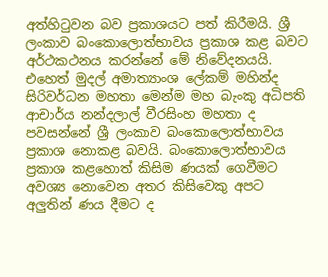අත්හිටුවන බව ප්‍රකාශයට පත් කිරීමයි. ශ්‍රී ලංකාව බංකොලොත්භාවය ප්‍රකාශ කළ බවට අර්ථකථනය කරන්නේ මේ නිවේදනයයි. එහෙත් මුදල් අමාත්‍යාංශ ලේකම් මහින්ද සිරිවර්ධන මහතා මෙන්ම මහ බැංකු අධිපති ආචාර්ය නන්දලාල් වීරසිංහ මහතා ද පවසන්නේ ශ්‍රී ලංකාව බංකොලොත්භාවය ප්‍රකාශ නොකළ බවයි. බංකොලොත්භාවය ප්‍රකාශ කළහොත් කිසිම ණයක් ගෙවීමට අවශ්‍ය නොවෙන අතර කිසිවෙකු අපට අලුතින් ණය දීමට ද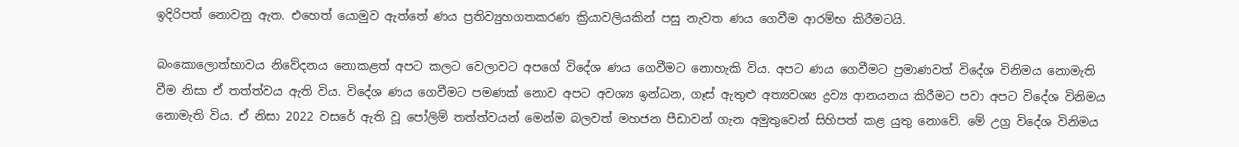ඉදිරිපත් නොවනු ඇත. එහෙත් යොමුව ඇත්තේ ණය ප්‍රතිව්‍යුහගතකරණ ක්‍රියාවලියකින් පසු නැවත ණය ගෙවීම ආරම්භ කිරීමටයි.

බංකොලොත්භාවය නිවේදනය නොකළත් අපට කලට වෙලාවට අපගේ විදේශ ණය ගෙවීමට නොහැකි විය. අපට ණය ගෙවීමට ප්‍රමාණවත් විදේශ විනිමය නොමැති වීම නිසා ඒ තත්ත්වය ඇති විය. විදේශ ණය ගෙවීමට පමණක් නොව අපට අවශ්‍ය ඉන්ධන, ගෑස් ඇතුළු අත්‍යවශ්‍ය ද්‍රව්‍ය ආනයනය කිරීමට පවා අපට විදේශ විනිමය නොමැති විය. ඒ නිසා 2022 වසරේ ඇති වූ පෝලිම් තත්ත්වයන් මෙන්ම බලවත් මහජන පීඩාවන් ගැන අමුතුවෙන් සිහිපත් කළ යුතු නොවේ. මේ උග්‍ර විදේශ විනිමය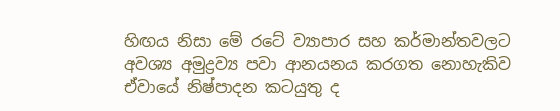හිඟය නිසා මේ රටේ ව්‍යාපාර සහ කර්මාන්තවලට අවශ්‍ය අමුද්‍රව්‍ය පවා ආනයනය කරගත නොහැකිව ඒවායේ නිෂ්පාදන කටයුතු ද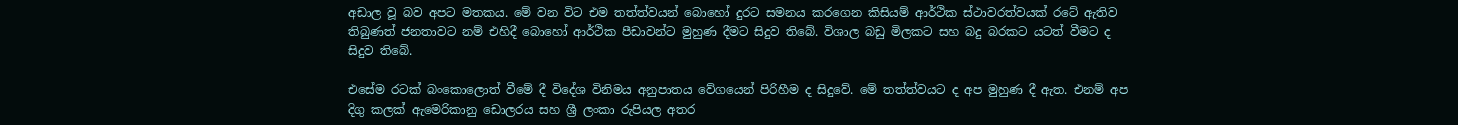අඩාල වූ බව අපට මතකය. මේ වන විට එම තත්ත්වයන් බොහෝ දුරට සමනය කරගෙන කිසියම් ආර්ථික ස්ථාවරත්වයක් රටේ ඇතිව තිබුණත් ජනතාවට නම් එහිදී බොහෝ ආර්ථික පීඩාවන්ට මුහුණ දීමට සිදුව තිබේ. විශාල බඩු මිලකට සහ බදු බරකට යටත් වීමට ද සිදුව තිබේ.

එසේම රටක් බංකොලොත් වීමේ දී විදේශ විනිමය අනුපාතය වේගයෙන් පිරිහීම ද සිදුවේ. මේ තත්ත්වයට ද අප මුහුණ දී ඇත. එනම් අප දිගු කලක් ඇමෙරිකානු ඩොලරය සහ ශ්‍රී ලංකා රුපියල අතර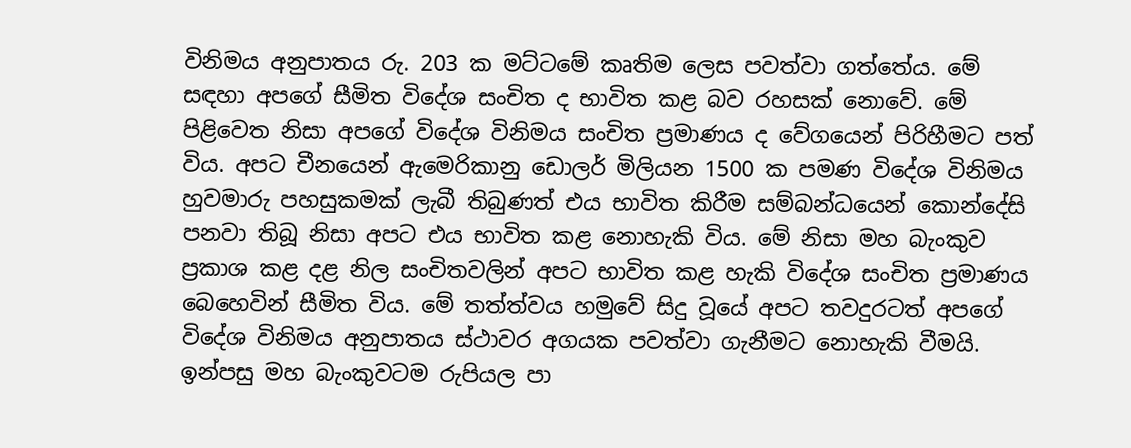විනිමය අනුපාතය රු. 203 ක මට්ටමේ කෘතිම ලෙස පවත්වා ගත්තේය. මේ සඳහා අපගේ සීමිත විදේශ සංචිත ද භාවිත කළ බව රහසක් නොවේ. මේ පිළිවෙත නිසා අපගේ විදේශ විනිමය සංචිත ප්‍රමාණය ද වේගයෙන් පිරිහීමට පත් විය. අපට චීනයෙන් ඇමෙරිකානු ඩොලර් මිලියන 1500 ක පමණ විදේශ විනිමය හුවමාරු පහසුකමක් ලැබී තිබුණත් එය භාවිත කිරීම සම්බන්ධයෙන් කොන්දේසි පනවා තිබූ නිසා අපට එය භාවිත කළ නොහැකි විය. මේ නිසා මහ බැංකුව ප්‍රකාශ කළ දළ නිල සංචිතවලින් අපට භාවිත කළ හැකි විදේශ සංචිත ප්‍රමාණය බෙහෙවින් සීමිත විය. මේ තත්ත්වය හමුවේ සිදු වූයේ අපට තවදුරටත් අපගේ විදේශ විනිමය අනුපාතය ස්ථාවර අගයක පවත්වා ගැනීමට නොහැකි වීමයි. ඉන්පසු මහ බැංකුවටම රුපියල පා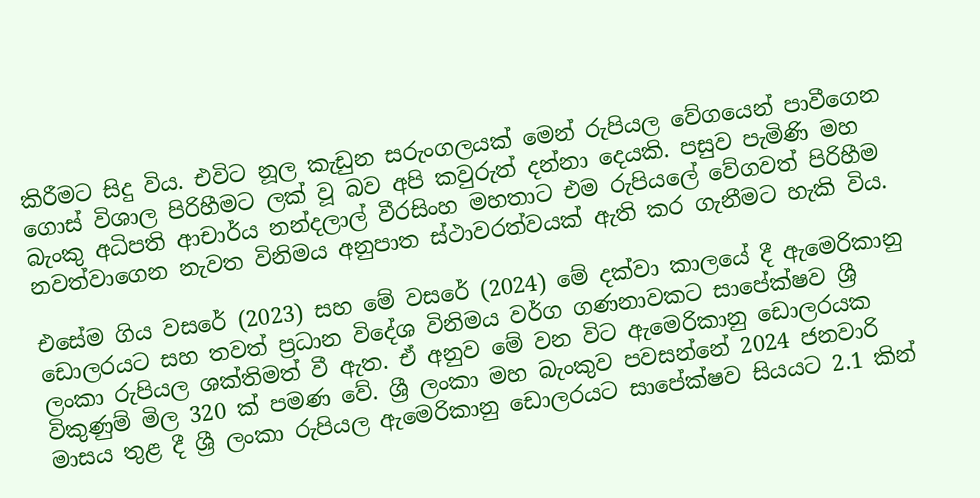කිරීමට සිදු විය. එවිට නූල කැඩුන සරුංගලයක් මෙන් රුපියල වේගයෙන් පාවීගෙන ගොස් විශාල පිරිහීමට ලක් වූ බව අපි කවුරුත් දන්නා දෙයකි. පසුව පැමිණි මහ බැංකු අධිපති ආචාර්ය නන්දලාල් වීරසිංහ මහතාට එම රුපියලේ වේගවත් පිරිහීම නවත්වාගෙන නැවත විනිමය අනුපාත ස්ථාවරත්වයක් ඇති කර ගැනීමට හැකි විය.

එසේම ගිය වසරේ (2023) සහ මේ වසරේ (2024) මේ දක්වා කාලයේ දී ඇමෙරිකානු ඩොලරයට සහ තවත් ප්‍රධාන විදේශ විනිමය වර්ග ගණනාවකට සාපේක්ෂව ශ්‍රී ලංකා රුපියල ශක්තිමත් වී ඇත. ඒ අනුව මේ වන විට ඇමෙරිකානු ඩොලරයක විකුණුම් මිල 320 ක් පමණ වේ. ශ්‍රී ලංකා මහ බැංකුව පවසන්නේ 2024 ජනවාරි මාසය තුළ දී ශ්‍රී ලංකා රුපියල ඇමෙරිකානු ඩොලරයට සාපේක්ෂව සියයට 2.1 කින්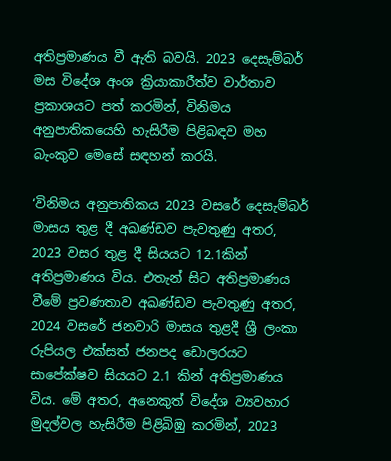අතිප්‍රමාණය වී ඇති බවයි. 2023 දෙසැම්බර් මස විදේශ අංශ ක්‍රියාකාරීත්ව වාර්තාව ප්‍රකාශයට පත් කරමින්, විනිමය අනුපාතිකයෙහි හැසිරීම පිළිබඳව මහ බැංකුව මෙසේ සඳහන් කරයි.

‘විනිමය අනුපාතිකය 2023 වසරේ දෙසැම්බර් මාසය තුළ දී අඛණ්ඩව පැවතුණු අතර, 2023 වසර තුළ දී සියයට 12.1කින් අතිප්‍රමාණය විය. එතැන් සිට අතිප්‍රමාණය වීමේ ප්‍රවණතාව අඛණ්ඩව පැවතුණු අතර, 2024 වසරේ ජනවාරි මාසය තුළදී ශ්‍රී ලංකා රුපියල එක්සත් ජනපද ඩොලරයට සාපේක්ෂව සියයට 2.1 කින් අතිප්‍රමාණය විය. මේ අතර, අනෙකුත් විදේශ ව්‍යවහාර මුදල්වල හැසිරීම පිළිබිඹු කරමින්, 2023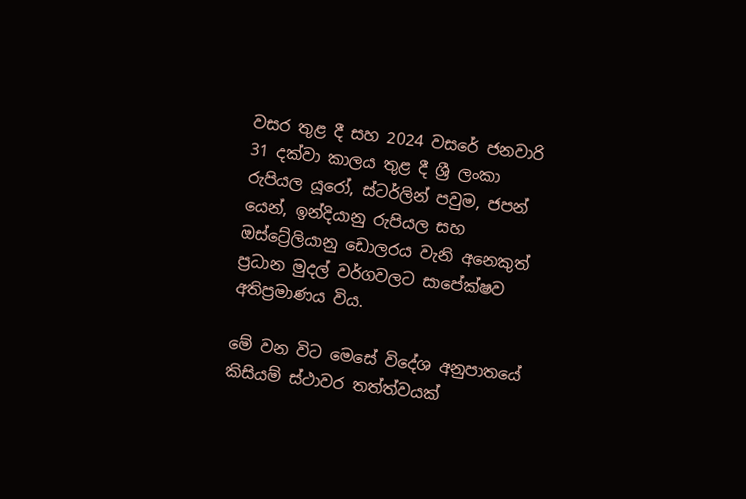වසර තුළ දී සහ 2024 වසරේ ජනවාරි 31 දක්වා කාලය තුළ දී ශ්‍රී ලංකා රුපියල යූරෝ, ස්ටර්ලින් පවුම, ජපන් යෙන්, ඉන්දියානු රුපියල සහ ඔස්ට්‍රේලියානු ඩොලරය වැනි අනෙකුත් ප්‍රධාන මුදල් වර්ගවලට සාපේක්ෂව අතිප්‍රමාණය විය.

මේ වන විට මෙසේ විදේශ අනුපාතයේ කිසියම් ස්ථාවර තත්ත්වයක්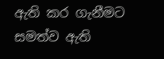ඇති කර ගැනීමට සමත්ව ඇති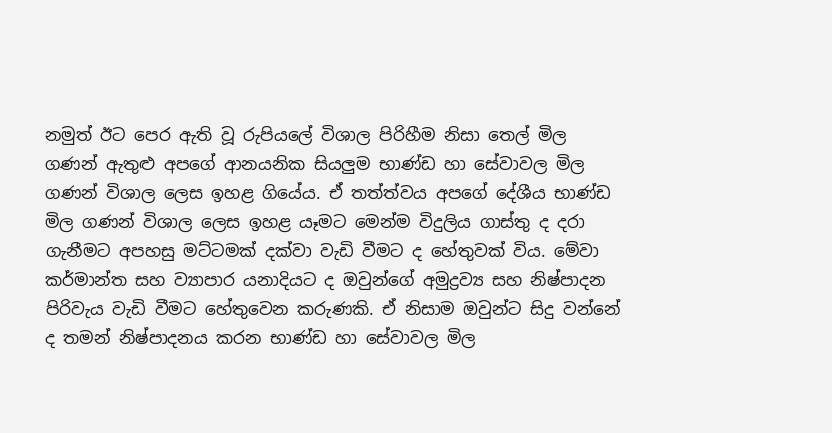නමුත් ඊට පෙර ඇති වූ රුපියලේ විශාල පිරිහීම නිසා තෙල් මිල ගණන් ඇතුළු අපගේ ආනයනික සියලුම භාණ්ඩ හා සේවාවල මිල ගණන් විශාල ලෙස ඉහළ ගියේය. ඒ තත්ත්වය අපගේ දේශීය භාණ්ඩ මිල ගණන් විශාල ලෙස ඉහළ යෑමට මෙන්ම විදුලිය ගාස්තු ද දරා ගැනීමට අපහසු මට්ටමක් දක්වා වැඩි වීමට ද හේතුවක් විය. මේවා කර්මාන්ත සහ ව්‍යාපාර යනාදියට ද ඔවුන්ගේ අමුද්‍රව්‍ය සහ නිෂ්පාදන පිරිවැය වැඩි වීමට හේතුවෙන කරුණකි. ඒ නිසාම ඔවුන්ට සිදු වන්නේ ද තමන් නිෂ්පාදනය කරන භාණ්ඩ හා සේවාවල මිල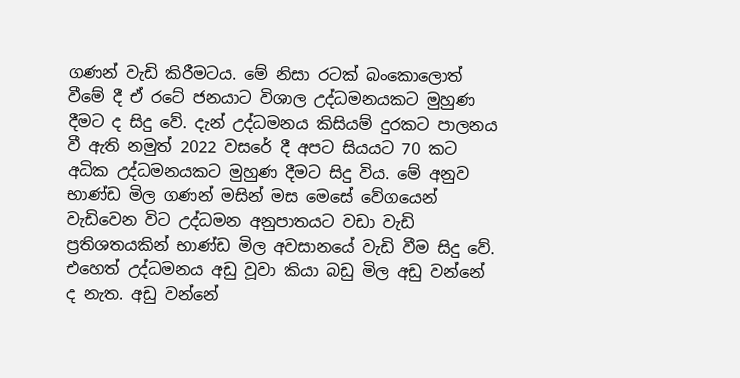ගණන් වැඩි කිරීමටය. මේ නිසා රටක් බංකොලොත් වීමේ දී ඒ රටේ ජනයාට විශාල උද්ධමනයකට මුහුණ දීමට ද සිදු වේ. දැන් උද්ධමනය කිසියම් දුරකට පාලනය වී ඇති නමුත් 2022 වසරේ දී අපට සියයට 70 කට අධික උද්ධමනයකට මුහුණ දීමට සිදු විය. මේ අනුව භාණ්ඩ මිල ගණන් මසින් මස මෙසේ වේගයෙන් වැඩිවෙන විට උද්ධමන අනුපාතයට වඩා වැඩි ප්‍රතිශතයකින් භාණ්ඩ මිල අවසානයේ වැඩි වීම සිදු වේ. එහෙත් උද්ධමනය අඩු වූවා කියා බඩු මිල අඩු වන්නේ ද නැත. අඩු වන්නේ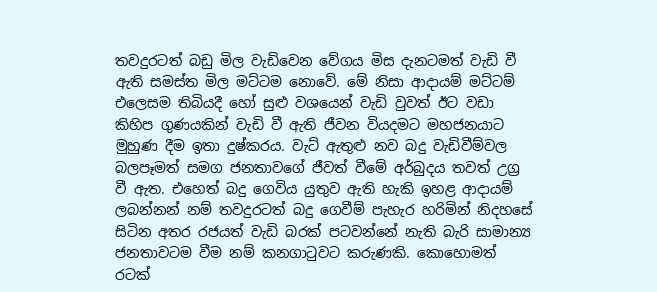තවදුරටත් බඩු මිල වැඩිවෙන වේගය මිස දැනටමත් වැඩි වී ඇති සමස්ත මිල මට්ටම නොවේ. මේ නිසා ආදායම් මට්ටම් එලෙසම තිබියදී හෝ සුළු වශයෙන් වැඩි වුවත් ඊට වඩා කිහිප ගුණයකින් වැඩි වී ඇති ජීවන වියදමට මහජනයාට මුහුණ දීම ඉතා දුෂ්කරය. වැට් ඇතුළු නව බදු වැඩිවීම්වල බලපෑමත් සමග ජනතාවගේ ජීවත් වීමේ අර්බුදය තවත් උග්‍ර වී ඇත. එහෙත් බදු ගෙවිය යුතුව ඇති හැකි ඉහළ ආදායම් ලබන්නන් නම් තවදුරටත් බදු ගෙවීම් පැහැර හරිමින් නිදහසේ සිටින අතර රජයත් වැඩි බරක් පටවන්නේ නැති බැරි සාමාන්‍ය ජනතාවටම වීම නම් කනගාටුවට කරුණකි. කොහොමත් රටක්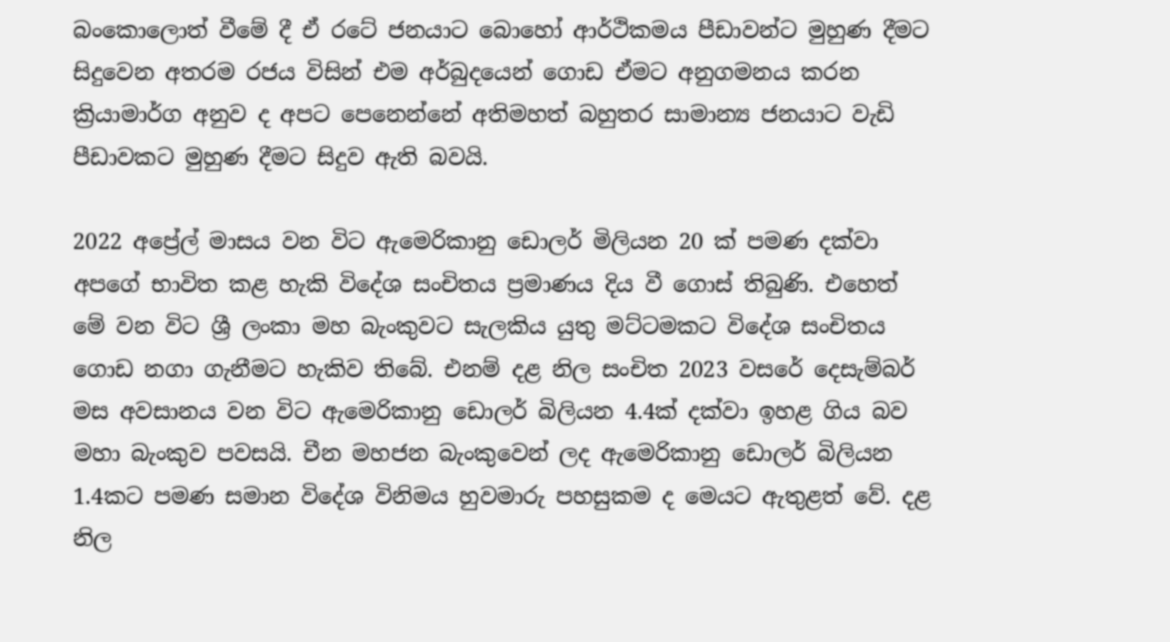බංකොලොත් වීමේ දී ඒ රටේ ජනයාට බොහෝ ආර්ථිකමය පීඩාවන්ට මුහුණ දීමට සිදුවෙන අතරම රජය විසින් එම අර්බුදයෙන් ගොඩ ඒමට අනුගමනය කරන ක්‍රියාමාර්ග අනුව ද අපට පෙනෙන්නේ අතිමහත් බහුතර සාමාන්‍ය ජනයාට වැඩි පීඩාවකට මුහුණ දීමට සිදුව ඇති බවයි.

2022 අප්‍රේල් මාසය වන විට ඇමෙරිකානු ඩොලර් මිලියන 20 ක් පමණ දක්වා අපගේ භාවිත කළ හැකි විදේශ සංචිතය ප්‍රමාණය දිය වී ගොස් තිබුණි. එහෙත් මේ වන විට ශ්‍රී ලංකා මහ බැංකුවට සැලකිය යුතු මට්ටමකට විදේශ සංචිතය ගොඩ නගා ගැනීමට හැකිව තිබේ. එනම් දළ නිල සංචිත 2023 වසරේ දෙසැම්බර් මස අවසානය වන විට ඇමෙරිකානු ඩොලර් බිලියන 4.4ක් දක්වා ඉහළ ගිය බව මහා බැංකුව පවසයි. චීන මහජන බැංකුවෙන් ලද ඇමෙරිකානු ඩොලර් බිලියන 1.4කට පමණ සමාන විදේශ විනිමය හුවමාරු පහසුකම ද මෙයට ඇතුළත් වේ. දළ නිල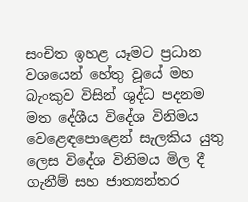සංචිත ඉහළ යෑමට ප්‍රධාන වශයෙන් හේතු වූයේ මහ බැංකුව විසින් ශුද්ධ පදනම මත දේශීය විදේශ විනිමය වෙළෙඳපොළෙන් සැලකිය යුතු ලෙස විදේශ විනිමය මිල දී ගැනීම් සහ ජාත්‍යන්තර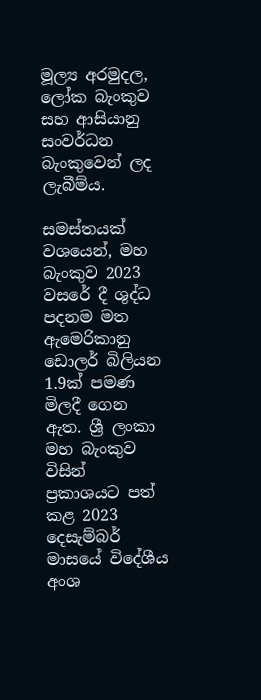මූල්‍ය අරමුදල, ලෝක බැංකුව සහ ආසියානු සංවර්ධන බැංකුවෙන් ලද ලැබීම්ය.

සමස්තයක් වශයෙන්, මහ බැංකුව 2023 වසරේ දී ශුද්ධ පදනම මත ඇමෙරිකානු ඩොලර් බිලියන 1.9ක් පමණ මිලදී ගෙන ඇත. ශ්‍රී ලංකා මහ බැංකුව විසින් ප්‍රකාශයට පත් කළ 2023 දෙසැම්බර් මාසයේ විදේශීය අංශ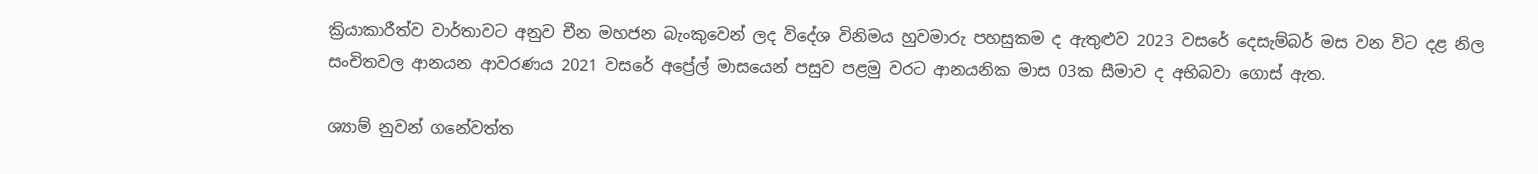ක්‍රියාකාරීත්ව වාර්තාවට අනුව චීන මහජන බැංකුවෙන් ලද විදේශ විනිමය හුවමාරු පහසුකම ද ඇතුළුව 2023 වසරේ දෙසැම්බර් මස වන විට දළ නිල සංචිතවල ආනයන ආවරණය 2021 වසරේ අප්‍රේල් මාසයෙන් පසුව පළමු වරට ආනයනික මාස 03ක සීමාව ද අභිබවා ගොස් ඇත.

ශ්‍යාම් නුවන් ගනේවත්ත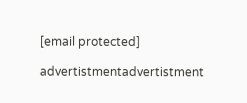[email protected]

advertistmentadvertistment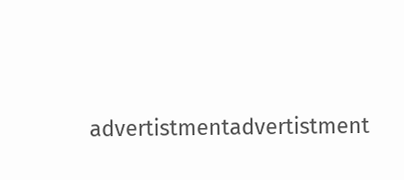advertistmentadvertistment